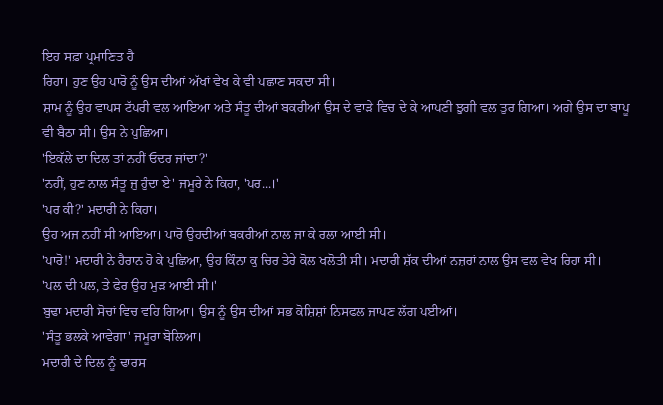ਇਹ ਸਫ਼ਾ ਪ੍ਰਮਾਣਿਤ ਹੈ
ਰਿਹਾ। ਹੁਣ ਉਹ ਪਾਰੋ ਨੂੰ ਉਸ ਦੀਆਂ ਅੱਖਾਂ ਵੇਖ ਕੇ ਵੀ ਪਛਾਣ ਸਕਦਾ ਸੀ।
ਸ਼ਾਮ ਨੂੰ ਉਹ ਵਾਪਸ ਟੱਪਰੀ ਵਲ ਆਇਆ ਅਤੇ ਸੰਤੂ ਦੀਆਂ ਬਕਰੀਆਂ ਉਸ ਦੇ ਵਾੜੇ ਵਿਚ ਦੇ ਕੇ ਆਪਣੀ ਝੁਗੀ ਵਲ ਤੁਰ ਗਿਆ। ਅਗੇ ਉਸ ਦਾ ਬਾਪੂ ਵੀ ਬੈਠਾ ਸੀ। ਉਸ ਨੇ ਪੁਛਿਆ।
'ਇਕੱਲੇ ਦਾ ਦਿਲ ਤਾਂ ਨਹੀਂ ਓਦਰ ਜਾਂਦਾ?'
'ਨਹੀਂ, ਹੁਣ ਨਾਲ ਸੰਤੂ ਜੁ ਹੁੰਦਾ ਏ' ਜਮੂਰੇ ਨੇ ਕਿਹਾ, 'ਪਰ...।'
'ਪਰ ਕੀ?' ਮਦਾਰੀ ਨੇ ਕਿਹਾ।
ਉਹ ਅਜ ਨਹੀਂ ਸੀ ਆਇਆ। ਪਾਰੋ ਉਹਦੀਆਂ ਬਕਰੀਆਂ ਨਾਲ ਜਾ ਕੇ ਰਲਾ ਆਈ ਸੀ।
'ਪਾਰੋ!' ਮਦਾਰੀ ਨੇ ਹੈਰਾਨ ਹੋ ਕੇ ਪੁਛਿਆ, ਉਹ ਕਿੰਨਾ ਕੁ ਚਿਰ ਤੇਰੇ ਕੋਲ ਖਲੋਤੀ ਸੀ। ਮਦਾਰੀ ਸ਼ੱਕ ਦੀਆਂ ਨਜ਼ਰਾਂ ਨਾਲ ਉਸ ਵਲ ਵੇਖ ਰਿਹਾ ਸੀ।
'ਪਲ ਦੀ ਪਲ, ਤੇ ਫੇਰ ਉਹ ਮੁੜ ਆਈ ਸੀ।'
ਬੁਢਾ ਮਦਾਰੀ ਸੋਚਾਂ ਵਿਚ ਵਹਿ ਗਿਆ। ਉਸ ਨੂੰ ਉਸ ਦੀਆਂ ਸਭ ਕੋਸ਼ਿਸ਼ਾਂ ਨਿਸਫਲ ਜਾਪਣ ਲੱਗ ਪਈਆਂ।
'ਸੰਤੂ ਭਲਕੇ ਆਵੇਗਾ' ਜਮੂਰਾ ਬੋਲਿਆ।
ਮਦਾਰੀ ਦੇ ਦਿਲ ਨੂੰ ਢਾਰਸ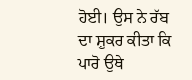ਹੋਈ। ਉਸ ਨੇ ਰੱਬ ਦਾ ਸ਼ੁਕਰ ਕੀਤਾ ਕਿ ਪਾਰੋ ਉਥੇ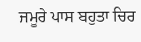ਜਮੂਰੇ ਪਾਸ ਬਹੁਤਾ ਚਿਰ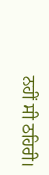ਨਹੀਂ ਸੀ ਠਹਿਰੀ।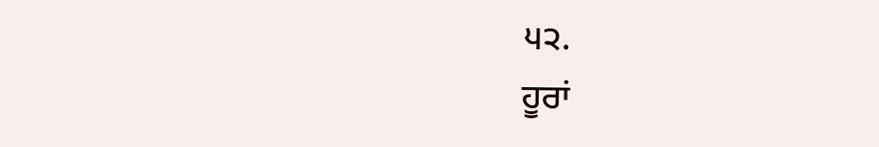੫੨.
ਹੂਰਾਂ